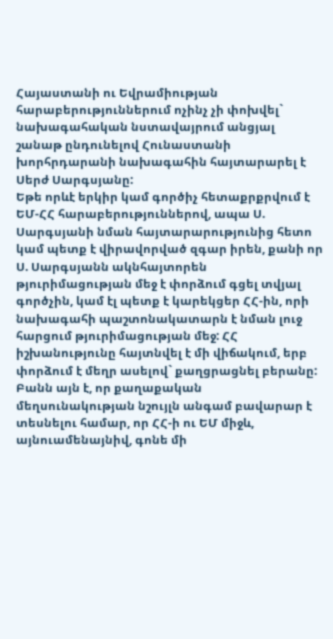Հայաստանի ու Եվրամիության հարաբերություններում ոչինչ չի փոխվել` նախագահական նստավայրում անցյալ շանաթ ընդունելով Հունաստանի խորհրդարանի նախագահին հայտարարել է Սերժ Սարգսյանը:
Եթե որևէ երկիր կամ գործիչ հետաքրքրվում է ԵՄ-ՀՀ հարաբերություններով, ապա Ս. Սարգսյանի նման հայտարարությունից հետո կամ պետք է վիրավորված զգար իրեն, քանի որ Ս. Սարգսյանն ակնհայտորեն թյուրիմացության մեջ է փորձում գցել տվյալ գործչին, կամ էլ պետք է կարեկցեր ՀՀ-ին, որի նախագահի պաշտոնակատարն է նման լուջ հարցում թյուրիմացության մեջ: ՀՀ իշխանությունը հայտնվել է մի վիճակում, երբ փորձում է մեղր ասելով` քաղցրացնել բերանը:
Բանն այն է, որ քաղաքական մեղսունակության նշույլն անգամ բավարար է տեսնելու համար, որ ՀՀ-ի ու ԵՄ միջև, այնուամենայնիվ, գոնե մի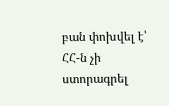բան փոխվել է՝ ՀՀ-ն չի ստորագրել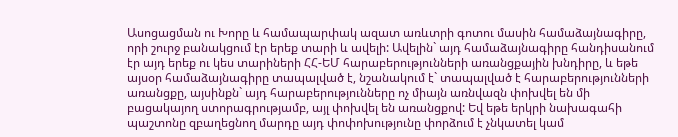Ասոցացման ու Խորը և համապարփակ ազատ առևտրի գոտու մասին համաձայնագիրը, որի շուրջ բանակցում էր երեք տարի և ավելի: Ավելին` այդ համաձայնագիրը հանդիսանում էր այդ երեք ու կես տարիների ՀՀ-ԵՄ հարաբերությունների առանցքային խնդիրը, և եթե այսօր համաձայնագիրը տապալված է, նշանակում է` տապալված է հարաբերությունների առանցքը, այսինքն` այդ հարաբերությունները ոչ միայն առնվազն փոխվել են մի բացակայող ստորագրությամբ, այլ փոխվել են առանցքով: Եվ եթե երկրի նախագահի պաշտոնը զբաղեցնող մարդը այդ փոփոխությունը փորձում է չնկատել կամ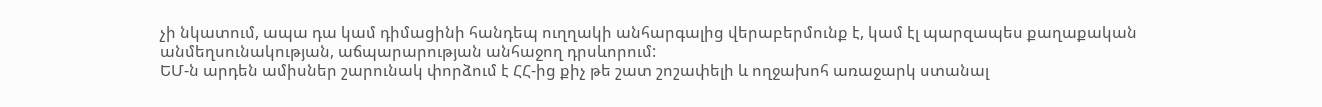չի նկատում, ապա դա կամ դիմացինի հանդեպ ուղղակի անհարգալից վերաբերմունք է, կամ էլ պարզապես քաղաքական անմեղսունակության, աճպարարության անհաջող դրսևորում:
ԵՄ-ն արդեն ամիսներ շարունակ փորձում է ՀՀ-ից քիչ թե շատ շոշափելի և ողջախոհ առաջարկ ստանալ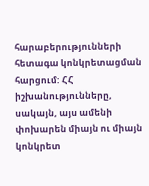հարաբերությունների հետագա կոնկրետացման հարցում: ՀՀ իշխանությունները, սակայն, այս ամենի փոխարեն միայն ու միայն կոնկրետ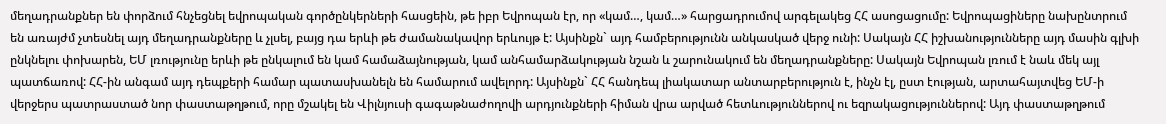մեղադրանքներ են փորձում հնչեցնել եվրոպական գործընկերների հասցեին, թե իբր Եվրոպան էր, որ «կամ…, կամ…» հարցադրումով արգելակեց ՀՀ ասոցացումը: Եվրոպացիները նախընտրում են առայժմ չտեսնել այդ մեղադրանքները և չլսել, բայց դա երևի թե ժամանակավոր երևույթ է: Այսինքն` այդ համբերությունն անկասկած վերջ ունի: Սակայն ՀՀ իշխանությունները այդ մասին գլխի ընկնելու փոխարեն, ԵՄ լռությունը երևի թե ընկալում են կամ համաձայնության, կամ անհամարձակության նշան և շարունակում են մեղադրանքները: Սակայն Եվրոպան լռում է նաև մեկ այլ պատճառով: ՀՀ-ին անգամ այդ դեպքերի համար պատասխանելն են համարում ավելորդ: Այսինքն` ՀՀ հանդեպ լիակատար անտարբերություն է, ինչն էլ, ըստ էության, արտահայտվեց ԵՄ-ի վերջերս պատրաստած նոր փաստաթղթում, որը մշակել են Վիլնյուսի գագաթնաժողովի արդյունքների հիման վրա արված հետևություններով ու եզրակացություններով: Այդ փաստաթղթում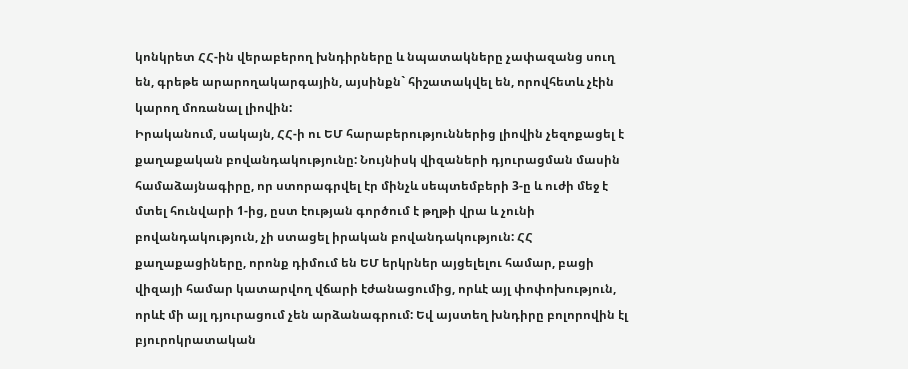կոնկրետ ՀՀ-ին վերաբերող խնդիրները և նպատակները չափազանց սուղ են, գրեթե արարողակարգային, այսինքն` հիշատակվել են, որովհետև չէին կարող մոռանալ լիովին:
Իրականում, սակայն, ՀՀ-ի ու ԵՄ հարաբերություններից լիովին չեզոքացել է քաղաքական բովանդակությունը: Նույնիսկ վիզաների դյուրացման մասին համաձայնագիրը, որ ստորագրվել էր մինչև սեպտեմբերի 3-ը և ուժի մեջ է մտել հունվարի 1-ից, ըստ էության գործում է թղթի վրա և չունի բովանդակություն, չի ստացել իրական բովանդակություն: ՀՀ քաղաքացիները, որոնք դիմում են ԵՄ երկրներ այցելելու համար, բացի վիզայի համար կատարվող վճարի էժանացումից, որևէ այլ փոփոխություն, որևէ մի այլ դյուրացում չեն արձանագրում: Եվ այստեղ խնդիրը բոլորովին էլ բյուրոկրատական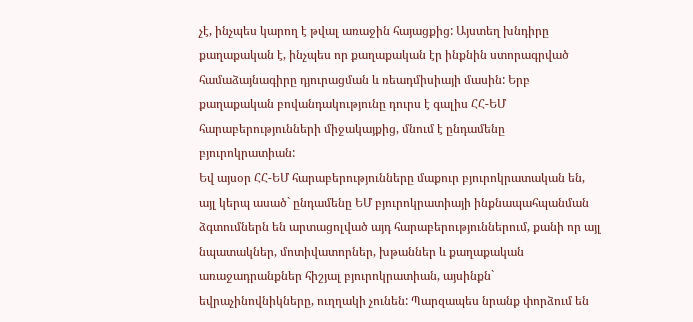չէ, ինչպես կարող է թվալ առաջին հայացքից: Այստեղ խնդիրը քաղաքական է, ինչպես որ քաղաքական էր ինքնին ստորագրված համաձայնագիրը դյուրացման և ռեադմիսիայի մասին: Երբ քաղաքական բովանդակությունը դուրս է գալիս ՀՀ-ԵՄ հարաբերությունների միջակայքից, մնում է ընդամենը բյուրոկրատիան:
Եվ այսօր ՀՀ-ԵՄ հարաբերությունները մաքուր բյուրոկրատական են, այլ կերպ ասած` ընդամենը ԵՄ բյուրոկրատիայի ինքնապահպանման ձգտումներն են արտացոլված այդ հարաբերություններում, քանի որ այլ նպատակներ, մոտիվատորներ, խթաններ և քաղաքական առաջադրանքներ հիշյալ բյուրոկրատիան, այսինքն` եվրաչինովնիկները, ուղղակի չունեն: Պարզապես նրանք փորձում են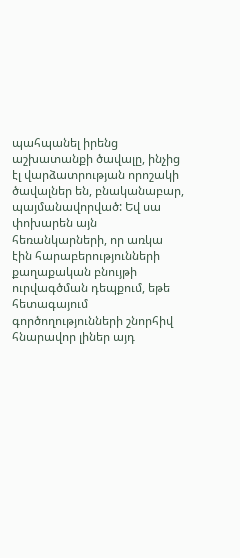պահպանել իրենց աշխատանքի ծավալը, ինչից էլ վարձատրության որոշակի ծավալներ են, բնականաբար, պայմանավորված: Եվ սա փոխարեն այն հեռանկարների, որ առկա էին հարաբերությունների քաղաքական բնույթի ուրվագծման դեպքում, եթե հետագայում գործողությունների շնորհիվ հնարավոր լիներ այդ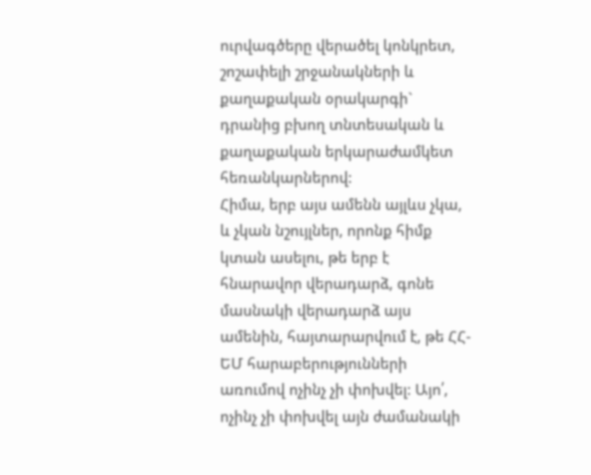ուրվագծերը վերածել կոնկրետ, շոշափելի շրջանակների և քաղաքական օրակարգի` դրանից բխող տնտեսական և քաղաքական երկարաժամկետ հեռանկարներով:
Հիմա, երբ այս ամենն այլևս չկա, և չկան նշույլներ, որոնք հիմք կտան ասելու, թե երբ է հնարավոր վերադարձ, գոնե մասնակի վերադարձ այս ամենին, հայտարարվում է, թե ՀՀ-ԵՄ հարաբերությունների առումով ոչինչ չի փոխվել: Այո՛, ոչինչ չի փոխվել այն ժամանակի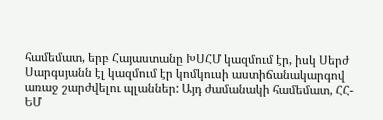համեմատ, երբ Հայաստանը ԽՍՀՄ կազմում էր, իսկ Սերժ Սարգսյանն էլ կազմում էր կոմկուսի աստիճանակարգով առաջ շարժվելու պլաններ: Այդ ժամանակի համեմատ, ՀՀ-ԵՄ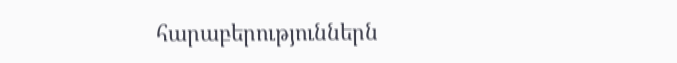հարաբերություններն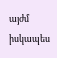այժմ իսկապես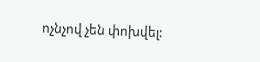ոչնչով չեն փոխվել: